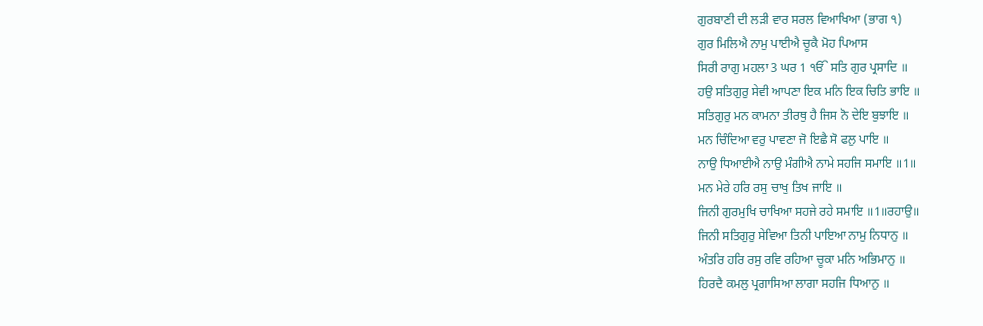ਗੁਰਬਾਣੀ ਦੀ ਲੜੀ ਵਾਰ ਸਰਲ ਵਿਆਖਿਆ (ਭਾਗ ੧)
ਗੁਰ ਮਿਲਿਐ ਨਾਮੁ ਪਾਈਐ ਚੂਕੈ ਮੋਹ ਪਿਆਸ
ਸਿਰੀ ਰਾਗੁ ਮਹਲਾ 3 ਘਰ 1 ੴ ਸਤਿ ਗੁਰ ਪ੍ਰਸਾਦਿ ॥
ਹਉ ਸਤਿਗੁਰੁ ਸੇਵੀ ਆਪਣਾ ਇਕ ਮਨਿ ਇਕ ਚਿਤਿ ਭਾਇ ॥
ਸਤਿਗੁਰੁ ਮਨ ਕਾਮਨਾ ਤੀਰਥੁ ਹੈ ਜਿਸ ਨੋ ਦੇਇ ਬੁਝਾਇ ॥
ਮਨ ਚਿੰਦਿਆ ਵਰੁ ਪਾਵਣਾ ਜੋ ਇਛੈ ਸੋ ਫਲੁ ਪਾਇ ॥
ਨਾਉ ਧਿਆਈਐ ਨਾਉ ਮੰਗੀਐ ਨਾਮੇ ਸਹਜਿ ਸਮਾਇ ॥1॥
ਮਨ ਮੇਰੇ ਹਰਿ ਰਸੁ ਚਾਖੁ ਤਿਖ ਜਾਇ ॥
ਜਿਨੀ ਗੁਰਮੁਖਿ ਚਾਖਿਆ ਸਹਜੇ ਰਹੇ ਸਮਾਇ ॥1॥ਰਹਾਉ॥
ਜਿਨੀ ਸਤਿਗੁਰੁ ਸੇਵਿਆ ਤਿਨੀ ਪਾਇਆ ਨਾਮੁ ਨਿਧਾਨੁ ॥
ਅੰਤਰਿ ਹਰਿ ਰਸੁ ਰਵਿ ਰਹਿਆ ਚੂਕਾ ਮਨਿ ਅਭਿਮਾਨੁ ॥
ਹਿਰਦੈ ਕਮਲੁ ਪ੍ਰਗਾਸਿਆ ਲਾਗਾ ਸਹਜਿ ਧਿਆਨੁ ॥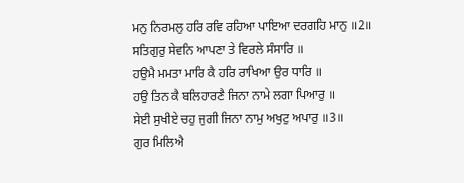ਮਨੁ ਨਿਰਮਲੁ ਹਰਿ ਰਵਿ ਰਹਿਆ ਪਾਇਆ ਦਰਗਹਿ ਮਾਨੁ ॥2॥
ਸਤਿਗੁਰੁ ਸੇਵਨਿ ਆਪਣਾ ਤੇ ਵਿਰਲੇ ਸੰਸਾਰਿ ॥
ਹਉਮੈ ਮਮਤਾ ਮਾਰਿ ਕੈ ਹਰਿ ਰਾਖਿਆ ਉਰ ਧਾਰਿ ॥
ਹਉ ਤਿਨ ਕੈ ਬਲਿਹਾਰਣੈ ਜਿਨਾ ਨਾਮੇ ਲਗਾ ਪਿਆਰੁ ॥
ਸੇਈ ਸੁਖੀਏ ਚਹੁ ਜੁਗੀ ਜਿਨਾ ਨਾਮੁ ਅਖੁਟੁ ਅਪਾਰੁ ॥3॥
ਗੁਰ ਮਿਲਿਐ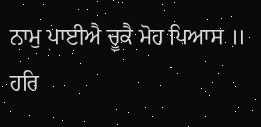ਨਾਮੁ ਪਾਈਐ ਚੂਕੈ ਮੋਹ ਪਿਆਸ ॥
ਹਰਿ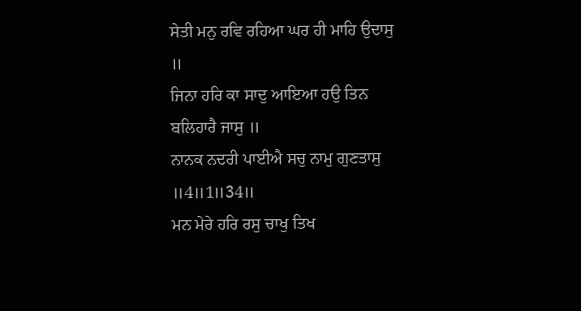ਸੇਤੀ ਮਨੁ ਰਵਿ ਰਹਿਆ ਘਰ ਹੀ ਮਾਹਿ ਉਦਾਸੁ ॥
ਜਿਨਾ ਹਰਿ ਕਾ ਸਾਦੁ ਆਇਆ ਹਉ ਤਿਨ ਬਲਿਹਾਰੈ ਜਾਸੁ ॥
ਨਾਨਕ ਨਦਰੀ ਪਾਈਐ ਸਚੁ ਨਾਮੁ ਗੁਣਤਾਸੁ ॥4॥1॥34॥
ਮਨ ਮੇਰੇ ਹਰਿ ਰਸੁ ਚਾਖੁ ਤਿਖ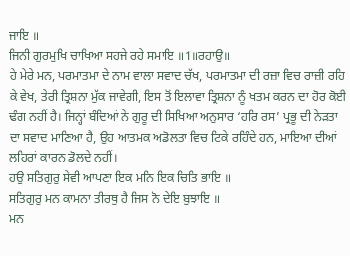ਜਾਇ ॥
ਜਿਨੀ ਗੁਰਮੁਖਿ ਚਾਖਿਆ ਸਹਜੇ ਰਹੇ ਸਮਾਇ ॥1॥ਰਹਾਉ॥
ਹੇ ਮੇਰੇ ਮਨ, ਪਰਮਾਤਮਾ ਦੇ ਨਾਮ ਵਾਲਾ ਸਵਾਦ ਚੱਖ, ਪਰਮਾਤਮਾ ਦੀ ਰਜ਼ਾ ਵਿਚ ਰਾਜ਼ੀ ਰਹਿ ਕੇ ਵੇਖ, ਤੇਰੀ ਤ੍ਰਿਸ਼ਨਾ ਮੁੱਕ ਜਾਵੇਗੀ, ਇਸ ਤੋਂ ਇਲਾਵਾ ਤ੍ਰਿਸ਼ਨਾ ਨੂੰ ਖਤਮ ਕਰਨ ਦਾ ਹੋਰ ਕੋਈ ਢੰਗ ਨਹੀਂ ਹੈ। ਜਿਨ੍ਹਾਂ ਬੰਦਿਆਂ ਨੇ ਗੁਰੂ ਦੀ ਸਿਖਿਆ ਅਨੁਸਾਰ ‘ਹਰਿ ਰਸ’ ਪ੍ਰਭੂ ਦੀ ਨੇੜਤਾ ਦਾ ਸਵਾਦ ਮਾਣਿਆ ਹੈ, ਉਹ ਆਤਮਕ ਅਡੋਲਤਾ ਵਿਚ ਟਿਕੇ ਰਹਿੰਦੇ ਹਨ, ਮਾਇਆ ਦੀਆਂ ਲਹਿਰਾਂ ਕਾਰਨ ਡੋਲਦੇ ਨਹੀਂ।
ਹਉ ਸਤਿਗੁਰੁ ਸੇਵੀ ਆਪਣਾ ਇਕ ਮਨਿ ਇਕ ਚਿਤਿ ਭਾਇ ॥
ਸਤਿਗੁਰੁ ਮਨ ਕਾਮਨਾ ਤੀਰਥੁ ਹੈ ਜਿਸ ਨੋ ਦੇਇ ਬੁਝਾਇ ॥
ਮਨ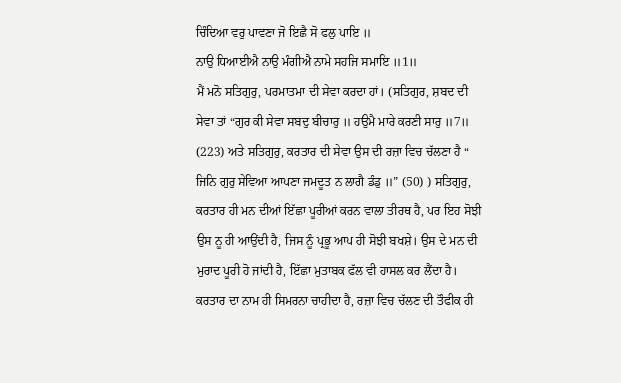ਚਿੰਦਿਆ ਵਰੁ ਪਾਵਣਾ ਜੋ ਇਛੈ ਸੋ ਫਲੁ ਪਾਇ ॥
ਨਾਉ ਧਿਆਈਐ ਨਾਉ ਮੰਗੀਐ ਨਾਮੇ ਸਹਜਿ ਸਮਾਇ ॥1॥
ਮੈਂ ਮਨੋ ਸਤਿਗੁਰੁ, ਪਰਮਾਤਮਾ ਦੀ ਸੇਵਾ ਕਰਦਾ ਹਾਂ। (ਸਤਿਗੁਰ, ਸ਼ਬਦ ਦੀ ਸੇਵਾ ਤਾਂ “ਗੁਰ ਕੀ ਸੇਵਾ ਸਬਦੁ ਬੀਚਾਰੁ ॥ ਹਉਮੈ ਮਾਰੇ ਕਰਣੀ ਸਾਰੁ ॥7॥ (223) ਅਤੇ ਸਤਿਗੁਰੁ, ਕਰਤਾਰ ਦੀ ਸੇਵਾ ਉਸ ਦੀ ਰਜ਼ਾ ਵਿਚ ਚੱਲਣਾ ਹੈ “ ਜਿਨਿ ਗੁਰੁ ਸੇਵਿਆ ਆਪਣਾ ਜਮਦੂਤ ਨ ਲਾਗੈ ਡੰਡੁ ॥” (50) ) ਸਤਿਗੁਰੁ, ਕਰਤਾਰ ਹੀ ਮਨ ਦੀਆਂ ਇੱਛਾ ਪੂਰੀਆਂ ਕਰਨ ਵਾਲਾ ਤੀਰਥ ਹੈ, ਪਰ ਇਹ ਸੋਝੀ ਉਸ ਨੂ ਹੀ ਆਉਂਦੀ ਹੈ, ਜਿਸ ਨੂੰ ਪ੍ਰਭੂ ਆਪ ਹੀ ਸੋਝੀ ਬਖਸ਼ੇ। ਉਸ ਦੇ ਮਨ ਦੀ ਮੁਰਾਦ ਪੂਰੀ ਹੋ ਜਾਂਦੀ ਹੈ, ਇੱਛਾ ਮੁਤਾਬਕ ਫੱਲ ਵੀ ਹਾਸਲ ਕਰ ਲੈਂਦਾ ਹੈ। ਕਰਤਾਰ ਦਾ ਨਾਮ ਹੀ ਸਿਮਰਨਾ ਚਾਹੀਦਾ ਹੈ, ਰਜ਼ਾ ਵਿਚ ਚੱਲਣ ਦੀ ਤੌਫੀਕ ਹੀ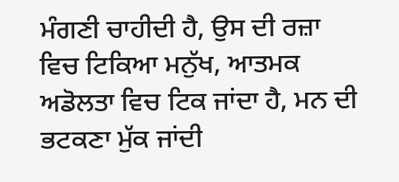ਮੰਗਣੀ ਚਾਹੀਦੀ ਹੈ, ਉਸ ਦੀ ਰਜ਼ਾ ਵਿਚ ਟਿਕਿਆ ਮਨੁੱਖ, ਆਤਮਕ ਅਡੋਲਤਾ ਵਿਚ ਟਿਕ ਜਾਂਦਾ ਹੈ, ਮਨ ਦੀ ਭਟਕਣਾ ਮੁੱਕ ਜਾਂਦੀ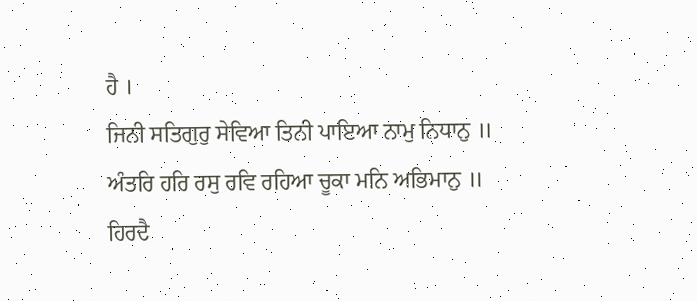ਹੈ ।
ਜਿਨੀ ਸਤਿਗੁਰੁ ਸੇਵਿਆ ਤਿਨੀ ਪਾਇਆ ਨਾਮੁ ਨਿਧਾਨੁ ॥
ਅੰਤਰਿ ਹਰਿ ਰਸੁ ਰਵਿ ਰਹਿਆ ਚੂਕਾ ਮਨਿ ਅਭਿਮਾਨੁ ॥
ਹਿਰਦੈ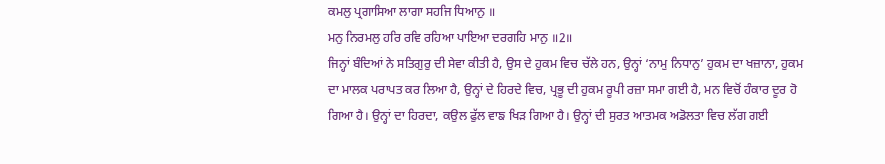ਕਮਲੁ ਪ੍ਰਗਾਸਿਆ ਲਾਗਾ ਸਹਜਿ ਧਿਆਨੁ ॥
ਮਨੁ ਨਿਰਮਲੁ ਹਰਿ ਰਵਿ ਰਹਿਆ ਪਾਇਆ ਦਰਗਹਿ ਮਾਨੁ ॥2॥
ਜਿਨ੍ਹਾਂ ਬੰਦਿਆਂ ਨੇ ਸਤਿਗੁਰੁ ਦੀ ਸੇਵਾ ਕੀਤੀ ਹੈ, ਉਸ ਦੇ ਹੁਕਮ ਵਿਚ ਚੱਲੇ ਹਨ, ਉਨ੍ਹਾਂ ‘ਨਾਮੁ ਨਿਧਾਨੁ’ ਹੁਕਮ ਦਾ ਖਜ਼ਾਨਾ, ਹੁਕਮ ਦਾ ਮਾਲਕ ਪਰਾਪਤ ਕਰ ਲਿਆ ਹੈ, ਉਨ੍ਹਾਂ ਦੇ ਹਿਰਦੇ ਵਿਚ, ਪ੍ਰਭੂ ਦੀ ਹੁਕਮ ਰੂਪੀ ਰਜ਼ਾ ਸਮਾ ਗਈ ਹੈ, ਮਨ ਵਿਚੋਂ ਹੰਕਾਰ ਦੂਰ ਹੋ ਗਿਆ ਹੈ। ਉਨ੍ਹਾਂ ਦਾ ਹਿਰਦਾ, ਕਉਲ ਫੁੱਲ ਵਾਙ ਖਿੜ ਗਿਆ ਹੈ। ਉਨ੍ਹਾਂ ਦੀ ਸੁਰਤ ਆਤਮਕ ਅਡੋਲਤਾ ਵਿਚ ਲੱਗ ਗਈ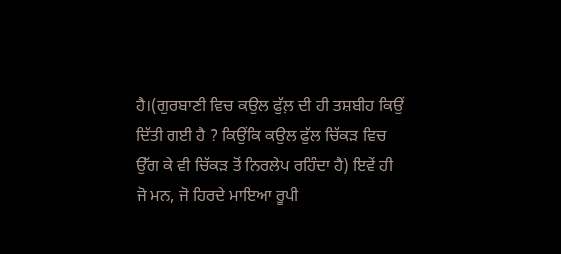ਹੈ।(ਗੁਰਬਾਣੀ ਵਿਚ ਕਉਲ ਫੁੱਲ਼ ਦੀ ਹੀ ਤਸ਼ਬੀਹ ਕਿਉਂ ਦਿੱਤੀ ਗਈ ਹੈ ? ਕਿਉਂਕਿ ਕਉਲ ਫੁੱਲ ਚਿੱਕੜ ਵਿਚ ਉੱਗ ਕੇ ਵੀ ਚਿੱਕੜ ਤੋਂ ਨਿਰਲੇਪ ਰਹਿੰਦਾ ਹੈ) ਇਵੇਂ ਹੀ ਜੋ ਮਨ, ਜੋ ਹਿਰਦੇ ਮਾਇਆ ਰੂਪੀ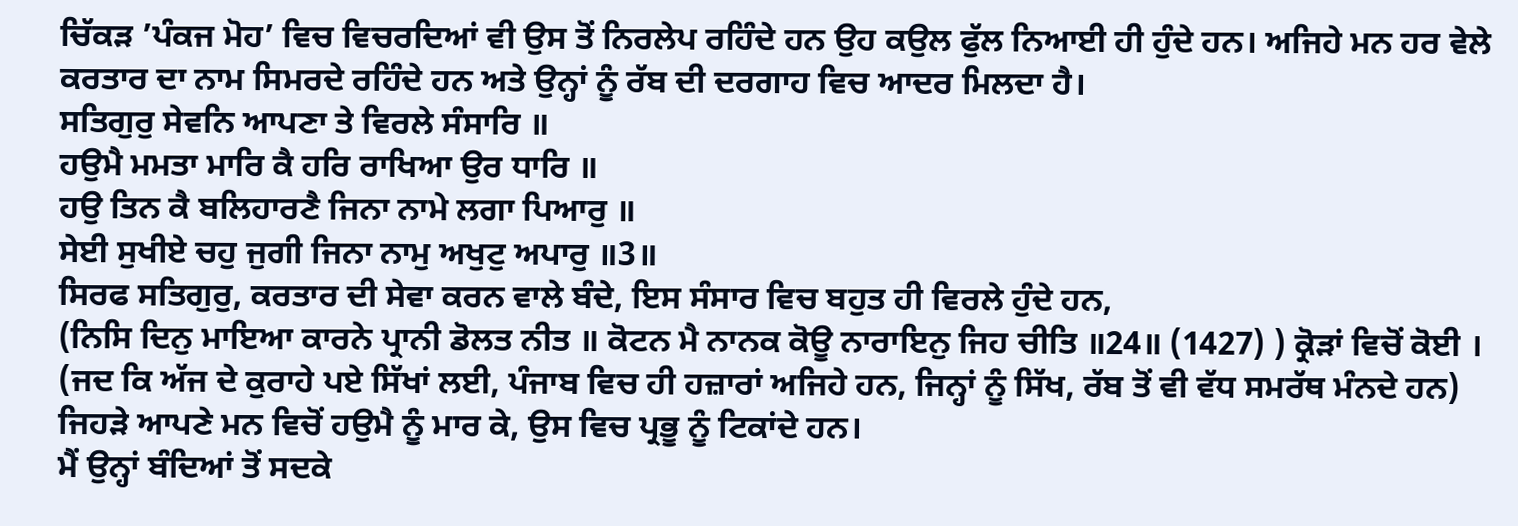ਚਿੱਕੜ ’ਪੰਕਜ ਮੋਹ’ ਵਿਚ ਵਿਚਰਦਿਆਂ ਵੀ ਉਸ ਤੋਂ ਨਿਰਲੇਪ ਰਹਿੰਦੇ ਹਨ ਉਹ ਕਉਲ ਫੁੱਲ ਨਿਆਈ ਹੀ ਹੁੰਦੇ ਹਨ। ਅਜਿਹੇ ਮਨ ਹਰ ਵੇਲੇ ਕਰਤਾਰ ਦਾ ਨਾਮ ਸਿਮਰਦੇ ਰਹਿੰਦੇ ਹਨ ਅਤੇ ਉਨ੍ਹਾਂ ਨੂੰ ਰੱਬ ਦੀ ਦਰਗਾਹ ਵਿਚ ਆਦਰ ਮਿਲਦਾ ਹੈ।
ਸਤਿਗੁਰੁ ਸੇਵਨਿ ਆਪਣਾ ਤੇ ਵਿਰਲੇ ਸੰਸਾਰਿ ॥
ਹਉਮੈ ਮਮਤਾ ਮਾਰਿ ਕੈ ਹਰਿ ਰਾਖਿਆ ਉਰ ਧਾਰਿ ॥
ਹਉ ਤਿਨ ਕੈ ਬਲਿਹਾਰਣੈ ਜਿਨਾ ਨਾਮੇ ਲਗਾ ਪਿਆਰੁ ॥
ਸੇਈ ਸੁਖੀਏ ਚਹੁ ਜੁਗੀ ਜਿਨਾ ਨਾਮੁ ਅਖੁਟੁ ਅਪਾਰੁ ॥3॥
ਸਿਰਫ ਸਤਿਗੁਰੁ, ਕਰਤਾਰ ਦੀ ਸੇਵਾ ਕਰਨ ਵਾਲੇ ਬੰਦੇ, ਇਸ ਸੰਸਾਰ ਵਿਚ ਬਹੁਤ ਹੀ ਵਿਰਲੇ ਹੁੰਦੇ ਹਨ,
(ਨਿਸਿ ਦਿਨੁ ਮਾਇਆ ਕਾਰਨੇ ਪ੍ਰਾਨੀ ਡੋਲਤ ਨੀਤ ॥ ਕੋਟਨ ਮੈ ਨਾਨਕ ਕੋਊ ਨਾਰਾਇਨੁ ਜਿਹ ਚੀਤਿ ॥24॥ (1427) ) ਕ੍ਰੋੜਾਂ ਵਿਚੋਂ ਕੋਈ । (ਜਦ ਕਿ ਅੱਜ ਦੇ ਕੁਰਾਹੇ ਪਏ ਸਿੱਖਾਂ ਲਈ, ਪੰਜਾਬ ਵਿਚ ਹੀ ਹਜ਼ਾਰਾਂ ਅਜਿਹੇ ਹਨ, ਜਿਨ੍ਹਾਂ ਨੂੰ ਸਿੱਖ, ਰੱਬ ਤੋਂ ਵੀ ਵੱਧ ਸਮਰੱਥ ਮੰਨਦੇ ਹਨ) ਜਿਹੜੇ ਆਪਣੇ ਮਨ ਵਿਚੋਂ ਹਉਮੈ ਨੂੰ ਮਾਰ ਕੇ, ਉਸ ਵਿਚ ਪ੍ਰਭੂ ਨੂੰ ਟਿਕਾਂਦੇ ਹਨ।
ਮੈਂ ਉਨ੍ਹਾਂ ਬੰਦਿਆਂ ਤੋਂ ਸਦਕੇ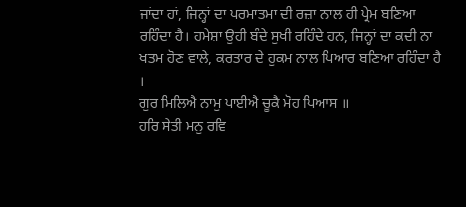ਜਾਂਦਾ ਹਾਂ, ਜਿਨ੍ਹਾਂ ਦਾ ਪਰਮਾਤਮਾ ਦੀ ਰਜ਼ਾ ਨਾਲ ਹੀ ਪ੍ਰੇਮ ਬਣਿਆ ਰਹਿੰਦਾ ਹੈ। ਹਮੇਸ਼ਾ ਉਹੀ ਬੰਦੇ ਸੁਖੀ ਰਹਿੰਦੇ ਹਨ, ਜਿਨ੍ਹਾਂ ਦਾ ਕਦੀ ਨਾ ਖਤਮ ਹੋਣ ਵਾਲੇ, ਕਰਤਾਰ ਦੇ ਹੁਕਮ ਨਾਲ ਪਿਆਰ ਬਣਿਆ ਰਹਿੰਦਾ ਹੈ ।
ਗੁਰ ਮਿਲਿਐ ਨਾਮੁ ਪਾਈਐ ਚੂਕੈ ਮੋਹ ਪਿਆਸ ॥
ਹਰਿ ਸੇਤੀ ਮਨੁ ਰਵਿ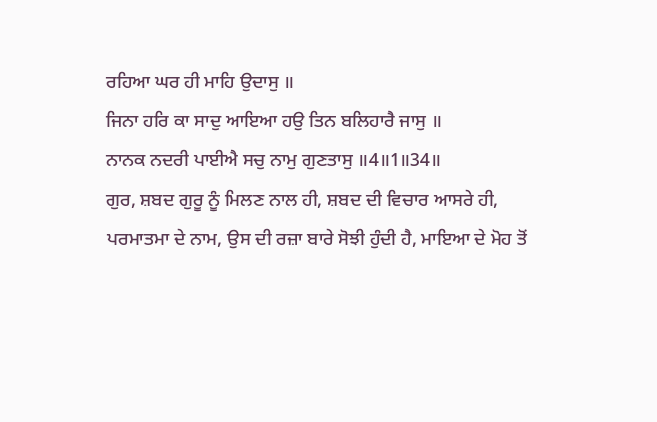ਰਹਿਆ ਘਰ ਹੀ ਮਾਹਿ ਉਦਾਸੁ ॥
ਜਿਨਾ ਹਰਿ ਕਾ ਸਾਦੁ ਆਇਆ ਹਉ ਤਿਨ ਬਲਿਹਾਰੈ ਜਾਸੁ ॥
ਨਾਨਕ ਨਦਰੀ ਪਾਈਐ ਸਚੁ ਨਾਮੁ ਗੁਣਤਾਸੁ ॥4॥1॥34॥
ਗੁਰ, ਸ਼ਬਦ ਗੁਰੂ ਨੂੰ ਮਿਲਣ ਨਾਲ ਹੀ, ਸ਼ਬਦ ਦੀ ਵਿਚਾਰ ਆਸਰੇ ਹੀ, ਪਰਮਾਤਮਾ ਦੇ ਨਾਮ, ਉਸ ਦੀ ਰਜ਼ਾ ਬਾਰੇ ਸੋਝੀ ਹੁੰਦੀ ਹੈ, ਮਾਇਆ ਦੇ ਮੋਹ ਤੋਂ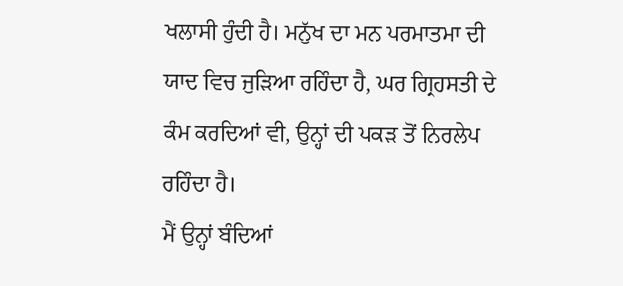ਖਲਾਸੀ ਹੁੰਦੀ ਹੈ। ਮਨੁੱਖ ਦਾ ਮਨ ਪਰਮਾਤਮਾ ਦੀ ਯਾਦ ਵਿਚ ਜੁੜਿਆ ਰਹਿੰਦਾ ਹੈ, ਘਰ ਗ੍ਰਿਹਸਤੀ ਦੇ ਕੰਮ ਕਰਦਿਆਂ ਵੀ, ਉਨ੍ਹਾਂ ਦੀ ਪਕੜ ਤੋਂ ਨਿਰਲੇਪ ਰਹਿੰਦਾ ਹੈ।
ਮੈਂ ਉਨ੍ਹਾਂ ਬੰਦਿਆਂ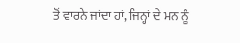ਤੋਂ ਵਾਰਨੇ ਜਾਂਦਾ ਹਾਂ, ਜਿਨ੍ਹਾਂ ਦੇ ਮਨ ਨੂੰ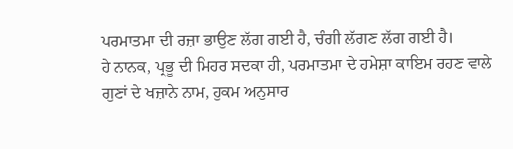ਪਰਮਾਤਮਾ ਦੀ ਰਜ਼ਾ ਭਾਉਣ ਲੱਗ ਗਈ ਹੈ, ਚੰਗੀ ਲੱਗਣ ਲੱਗ ਗਈ ਹੈ।
ਹੇ ਨਾਨਕ, ਪ੍ਰਭੂ ਦੀ ਮਿਹਰ ਸਦਕਾ ਹੀ, ਪਰਮਾਤਮਾ ਦੇ ਹਮੇਸ਼ਾ ਕਾਇਮ ਰਹਣ ਵਾਲੇ ਗੁਣਾਂ ਦੇ ਖਜ਼ਾਨੇ ਨਾਮ, ਹੁਕਮ ਅਨੁਸਾਰ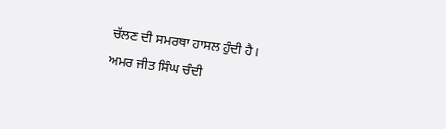ਚੱਲਣ ਦੀ ਸਮਰਥਾ ਹਾਸਲ ਹੁੰਦੀ ਹੈ।
ਅਮਰ ਜੀਤ ਸਿੰਘ ਚੰਦੀ